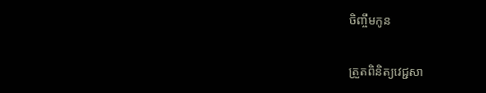ចិញ្ចឹមកូន

ត្រួតពិនិត្យវេជ្ជសា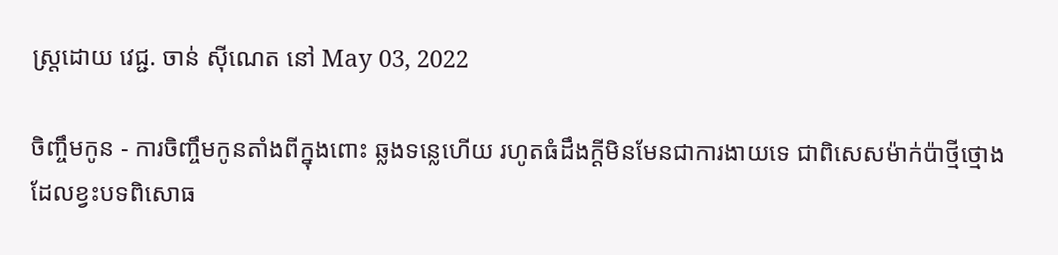ស្ត្រដោយ វេជ្ជ. ចាន់ ស៊ីណេត នៅ May 03, 2022

ចិញ្ចឹមកូន - ការចិញ្ចឹមកូនតាំងពីក្នុងពោះ ឆ្លងទន្លេហើយ រហូតធំដឹងក្ដីមិនមែនជាការងាយទេ ជាពិសេសម៉ាក់ប៉ាថ្មីថ្មោងដែលខ្វះបទពិសោធ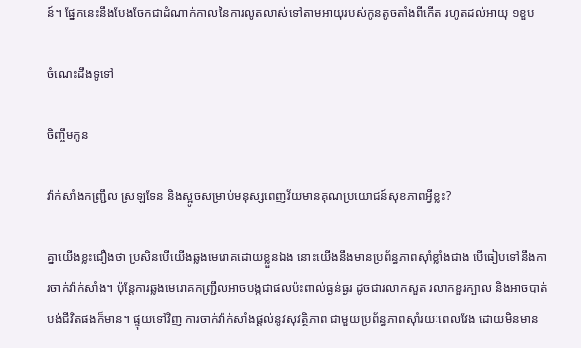ន៍។ ផ្នែកនេះនឹងបែងចែកជាដំណាក់កាលនៃការលូតលាស់ទៅតាមអាយុរបស់កូនតូចតាំងពីកើត រហូតដល់អាយុ ១ខួប

ចំណេះដឹងទូទៅ

ចិញ្ចឹមកូន

វ៉ាក់សាំងកញ្ជ្រឹល ស្រឡទែន និងស្អូចសម្រាប់មនុស្សពេញវ័យមានគុណប្រយោជន៍សុខភាពអ្វីខ្លះ?

គ្នាយើងខ្លះជឿងថា ប្រសិនបើយើងឆ្លងមេរោគដោយខ្លួនឯង នោះយើងនឹងមានប្រព័ន្ធភាពស៊ាំខ្លាំងជាង បើធៀបទៅនឹងការចាក់វ៉ាក់សាំង។ ប៉ុន្តែការឆ្លងមេរោគកញ្ជ្រឹលអាចបង្កជាផលប៉ះពាល់ធ្ងន់ធ្ងរ ដូចជារលាកសួត រលាកខួរក្បាល និងអាចបាត់បង់ជីវិតផងក៏មាន។ ផ្ទុយទៅវិញ ការចាក់វ៉ាក់សាំងផ្តល់នូវសុវត្ថិភាព ជាមួយប្រព័ន្ធភាពស៊ាំរយៈពេលវែង ដោយមិនមាន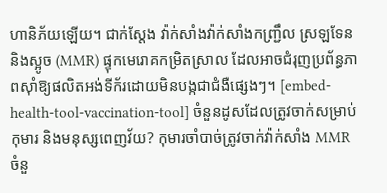ហានិភ័យឡើយ។ ជាក់ស្តែង វ៉ាក់សាំងវ៉ាក់សាំងកញ្ជ្រឹល ស្រឡទែន និងស្អូច (MMR) ផ្ទុកមេរោគកម្រិតស្រាល ដែលអាចជំរុញប្រព័ន្ធភាពស៊ាំឱ្យផលិតអង់ទីក័រដោយមិនបង្កជាជំងឺផ្សេងៗ។ [embed-health-tool-vaccination-tool] ចំនួនដូសដែលត្រូវចាក់សម្រាប់កុមារ និងមនុស្សពេញវ័យ? កុមារចាំបាច់ត្រូវចាក់វ៉ាក់សាំង MMRចំនួ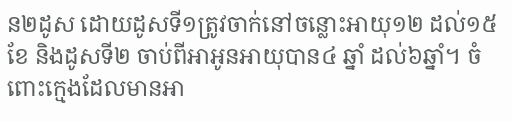ន២ដូស ដោយដូសទី១ត្រូវចាក់នៅចន្លោះអាយុ១២ ដល់១៥ខែ និងដូសទី២ ចាប់ពីអាអូនអាយុបាន៤ ឆ្នាំ ដល់៦ឆ្នាំ។ ចំពោះក្មេងដែលមានអា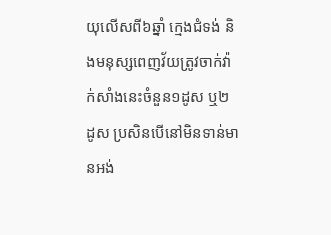យុលើសពី៦ឆ្នាំ ក្មេងជំទង់ និងមនុស្សពេញវ័យត្រូវចាក់វ៉ាក់សាំងនេះចំនួន១ដូស ឬ២ដូស ប្រសិនបើនៅមិនទាន់មានអង់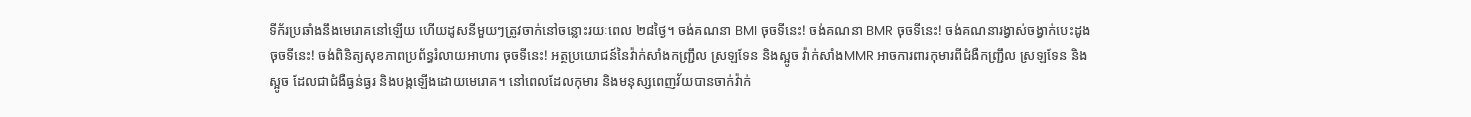ទីក័រប្រឆាំងនឹងមេរោគនៅឡើយ ហើយដូសនីមួយៗត្រូវចាក់នៅចន្លោះរយៈពេល ២៨ថ្ងៃ។ ចង់គណនា BMI ចុចទីនេះ! ចង់គណនា BMR ចុចទីនេះ! ចង់គណនារង្វាស់ចង្វាក់បេះដូង ចុចទីនេះ! ចង់ពិនិត្យសុខភាពប្រព័ន្ធរំលាយអាហារ ចុចទីនេះ! អត្ថប្រយោជន៍នៃវ៉ាក់សាំងកញ្ជ្រឹល ស្រឡទែន និងស្អូច វ៉ាក់សាំងMMR អាចការពារកុមារពីជំងឺកញ្ជ្រឹល ស្រឡទែន និងស្អូច ដែលជាជំងឺធ្ងន់ធ្ងរ និងបង្កឡើងដោយមេរោគ។ នៅពេលដែលកុមារ និងមនុស្សពេញវ័យបានចាក់វ៉ាក់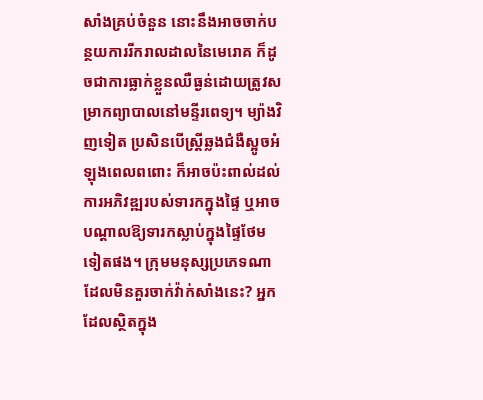សាំងគ្រប់ចំនួន នោះនឹងអាចចាក់បន្ថយការរីករាលដាលនៃមេរោគ ក៏ដូចជាការធ្លាក់ខ្លួនឈឺធ្ងន់ដោយត្រូវសម្រាកព្យាបាលនៅមន្ទីរពេទ្យ។ ម្យ៉ាងវិញទៀត ប្រសិនបើស្ត្រីឆ្លងជំងឺស្អូចអំឡុងពេលពពោះ ក៏អាចប៉ះពាល់ដល់ការអភិវឌ្ឍរបស់ទារកក្នុងផ្ទៃ ឬអាចបណ្តាលឱ្យទារកស្លាប់ក្នុងផ្ទៃថែមទៀតផង។ ក្រុមមនុស្សប្រភេទណាដែលមិនគួរចាក់វ៉ាក់សាំងនេះ? អ្នកដែលស្ថិតក្នុង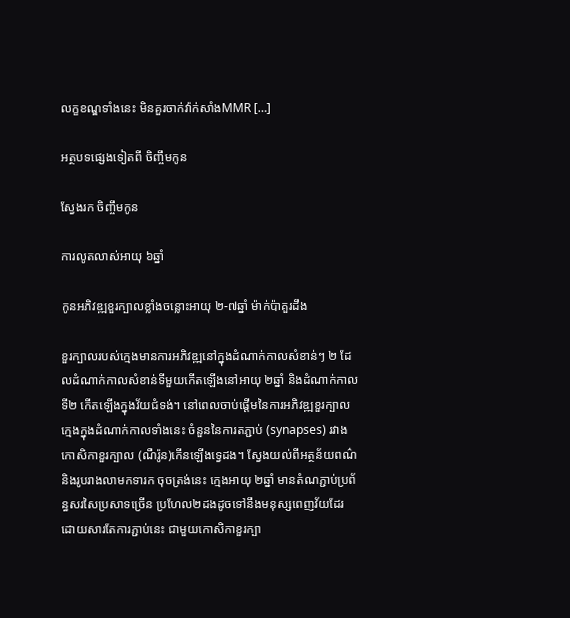លក្ខខណ្ឌទាំងនេះ មិនគួរចាក់វ៉ាក់សាំងMMR […]

អត្ថបទផ្សេងទៀតពី ចិញ្ចឹមកូន

ស្វែងរក ចិញ្ចឹមកូន

ការលូតលាស់អាយុ ៦ឆ្នាំ

កូនអភិវឌ្ឍខួរក្បាលខ្លាំងចន្លោះអាយុ ២-៧ឆ្នាំ ម៉ាក់ប៉ាគួរដឹង

ខួរក្បាលរបស់ក្មេងមានការអភិវឌ្ឍនៅក្នុងដំណាក់កាលសំខាន់ៗ ២ ដែលដំណាក់កាលសំខាន់ទីមួយកើតឡើងនៅអាយុ ២ឆ្នាំ និងដំណាក់កាលទី២ កើតឡើងក្នុងវ័យជំទង់។ នៅពេលចាប់ផ្ដើមនៃការអភិវឌ្ឍខួរក្បាលក្មេងក្នុងដំណាក់កាលទាំងនេះ ចំនួននៃការតភ្ជាប់ (synapses) រវាងកោសិកាខួរក្បាល (ណឺរ៉ូន)កើនឡើងទ្វេដង។ ស្វែងយល់ពីអត្ថន័យពណ៌ និងរូបរាងលាមកទារក ចុចត្រង់នេះ ក្មេងអាយុ ២ឆ្នាំ មានតំណភ្ជាប់ប្រព័ន្ធសរសៃប្រសាទច្រើន ប្រហែល២ដងដូចទៅនឹងមនុស្សពេញវ័យដែរ ដោយសារតែការភ្ជាប់នេះ ជាមួយកោសិកាខួរក្បា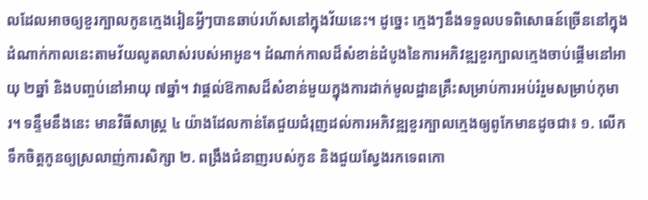លដែលអាចឲ្យខួរក្បាលកូនក្មេងរៀនអ្វីៗបានឆាប់រហ័សនៅក្នុងវ័យនេះ។ ដូច្នេះ ក្មេងៗនឹងទទួលបទពិសោធន៍ច្រើននៅក្នុងដំណាក់កាលនេះតាមវ័យលូតលាស់របស់អាអូន។ ដំណាក់កាលដ៏សំខាន់ដំបូងនៃការអភិវឌ្ឍខួរក្បាលក្មេងចាប់ផ្ដើមនៅអាយុ ២ឆ្នាំ និងបញ្ចប់នៅអាយុ ៧ឆ្នាំ។ វាផ្ដល់ឱកាសដ៏សំខាន់មួយក្នុងការដាក់មូលដ្ឋានគ្រឹះសម្រាប់ការអប់រំរួមសម្រាប់កុមារ។ ទន្ទឹមនឹងនេះ មានវិធីសាស្ត្រ ៤ យ៉ាងដែលកាន់តែជួយជំរុញដល់ការអភិវឌ្ឍខួរក្បាលក្មេងឲ្យពូកែមានដូចជា៖ ១. លើកទឹកចិត្តកូនឲ្យស្រលាញ់ការសិក្សា ២. ពង្រឹងជំនាញរបស់កូន និងជួយស្វែងរកទេពកោ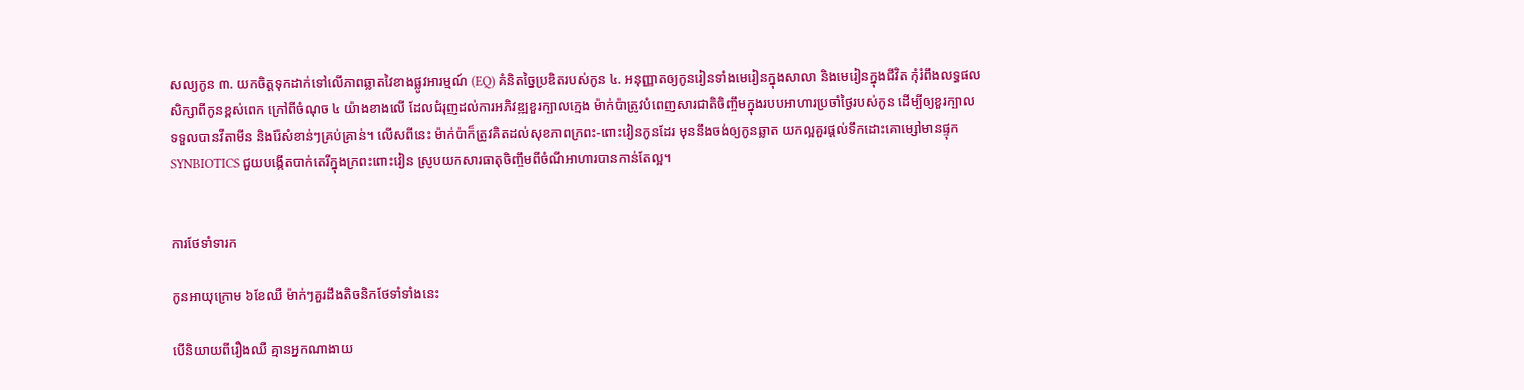សល្យកូន ៣. យកចិត្តទុកដាក់ទៅលើភាពឆ្លាតវៃខាងផ្លូវអារម្មណ៍ (EQ) គំនិតច្នៃប្រឌិតរបស់កូន ៤. អនុញ្ញាតឲ្យកូនរៀនទាំងមេរៀនក្នុងសាលា និងមេរៀនក្នុងជីវិត កុំរំពឹងលទ្ធផលសិក្សាពីកូនខ្ពស់ពេក ក្រៅពីចំណុច ៤ យ៉ាងខាងលើ ដែលជំរុញដល់ការអភិវឌ្ឍខួរក្បាលក្មេង ម៉ាក់ប៉ាត្រូវបំពេញសារជាតិចិញ្ចឹមក្នុងរបបអាហារប្រចាំថ្ងៃរបស់កូន ដើម្បីឲ្យខួរក្បាលទទួលបានវីតាមីន និងរ៉ែសំខាន់ៗគ្រប់គ្រាន់។ លើសពីនេះ ម៉ាក់ប៉ាក៏ត្រូវគិតដល់សុខភាពក្រពះ-ពោះវៀនកូនដែរ មុននឹងចង់ឲ្យកូនឆ្លាត យកល្អគួរផ្ដល់ទឹកដោះគោម្សៅមានផ្ទុក SYNBIOTICS ជួយបង្កើតបាក់តេរីក្នុងក្រពះពោះវៀន ស្រូបយកសារធាតុចិញ្ចឹមពីចំណីអាហារបានកាន់តែល្អ។


ការថែទាំទារក

កូនអាយុក្រោម ៦ខែឈឺ ម៉ាក់ៗគួរដឹងតិចនិកថែទាំទាំងនេះ

បើនិយាយពីរឿងឈឺ គ្មានអ្នកណាងាយ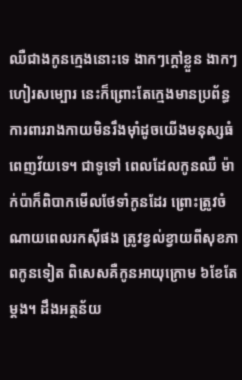ឈឺជាងកូនក្មេងនោះទេ ងាកៗក្ដៅខ្លួន ងាកៗហៀរសម្បោរ នេះក៏ព្រោះតែក្មេងមានប្រព័ន្ធការពាររាងកាយមិនរឹងម៉ាំដូចយើងមនុស្សធំពេញវ័យទេ។ ជាទូទៅ ពេលដែលកូនឈឺ ម៉ាក់ប៉ាក៏ពិបាកមើលថែទាំកូនដែរ ព្រោះត្រូវចំណាយពេលរកស៊ីផង ត្រូវខ្វល់ខ្វាយពីសុខភាពកូនទៀត ពិសេសគឺកូនអាយុក្រោម ៦ខែតែម្ដង។ ដឹងអត្ថន័យ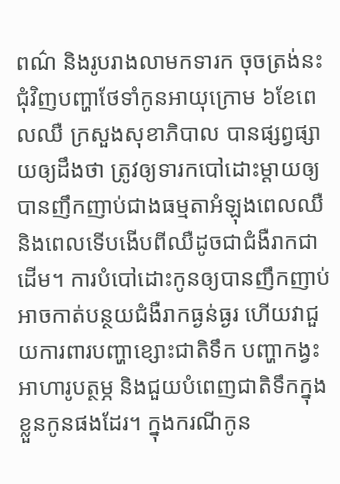ពណ៌ និងរូបរាងលាមកទារក ចុចត្រង់នះ ជុំវិញបញ្ហាថែទាំកូនអាយុក្រោម ៦ខែពេលឈឺ ក្រសួងសុខាភិបាល បានផ្សព្វផ្សាយឲ្យដឹងថា ត្រូវឲ្យទារកបៅដោះម្ដាយឲ្យបានញឹកញាប់ជាងធម្មតាអំឡុងពេលឈឺ និងពេលទើបងើបពីឈឺដូចជាជំងឺរាកជាដើម។ ការបំបៅដោះកូនឲ្យបានញឹកញាប់ អាចកាត់បន្ថយជំងឺរាកធ្ងន់ធ្ងរ ហើយវាជួយការពារបញ្ហាខ្សោះជាតិទឹក បញ្ហាកង្វះអាហារូបត្ថម្ភ និងជួយបំពេញជាតិទឹកក្នុងខ្លួនកូនផងដែរ។ ក្នុងករណីកូន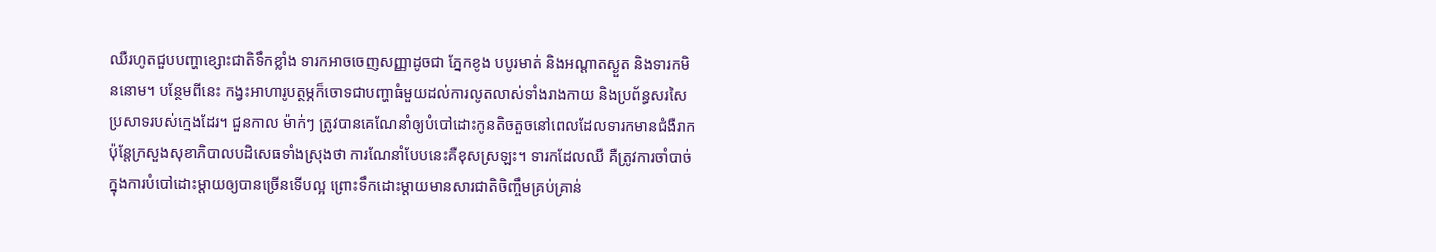ឈឺរហូតជួបបញ្ហាខ្សោះជាតិទឹកខ្លាំង ទារកអាចចេញសញ្ញាដូចជា ភ្នែកខូង បបូរមាត់ និងអណ្ដាតស្ងួត និងទារកមិននោម។ បន្ថែមពីនេះ កង្វះអាហារូបត្ថម្ភក៏ចោទជាបញ្ហាធំមួយដល់ការលូតលាស់ទាំងរាងកាយ និងប្រព័ន្ធសរសៃប្រសាទរបស់ក្មេងដែរ។ ជួនកាល ម៉ាក់ៗ ត្រូវបានគេណែនាំឲ្យបំបៅដោះកូនតិចតួចនៅពេលដែលទារកមានជំងឺរាក ប៉ុន្តែក្រសួងសុខាភិបាលបដិសេធទាំងស្រុងថា ការណែនាំបែបនេះគឺខុសស្រឡះ។ ទារកដែលឈឺ គឺត្រូវការចាំបាច់ក្នុងការបំបៅដោះម្ដាយឲ្យបានច្រើនទើបល្អ ព្រោះទឹកដោះម្ដាយមានសារជាតិចិញ្ចឹមគ្រប់គ្រាន់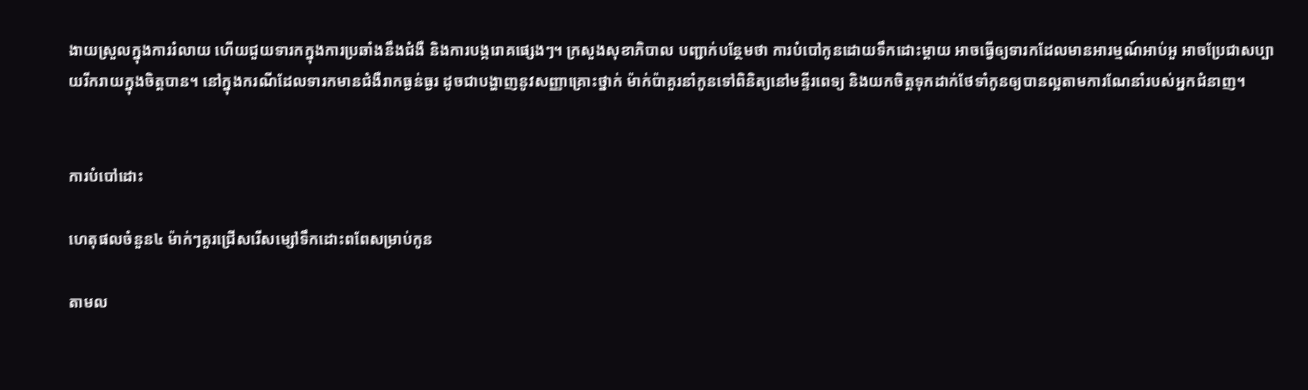ងាយស្រួលក្នុងការរំលាយ ហើយជួយទារកក្នុងការប្រឆាំងនឹងជំងឺ និងការបង្ករោគផ្សេងៗ។ ក្រសួងសុខាភិបាល បញ្ជាក់បន្ថែមថា ការបំបៅកូនដោយទឹកដោះម្ដាយ អាចធ្វើឲ្យទារកដែលមានអារម្មណ៍អាប់អួ អាចប្រែជាសប្បាយរីករាយក្នុងចិត្តបាន។ នៅក្នុងករណីដែលទារកមានជំងឺរាកធ្ងន់ធ្ងរ ដូចជាបង្ហាញនូវសញ្ញាគ្រោះថ្នាក់ ម៉ាក់ប៉ាគួរនាំកូនទៅពិនិត្យនៅមន្ទីរពេទ្យ និងយកចិត្តទុកដាក់ថែទាំកូនឲ្យបានល្អតាមការណែនាំរបស់អ្នកជំនាញ។


ការបំបៅដោះ

ហេតុផលចំនួន៤ ម៉ាក់ៗគួរជ្រើសរើសម្សៅទឹកដោះពពែសម្រាប់កូន

តាមល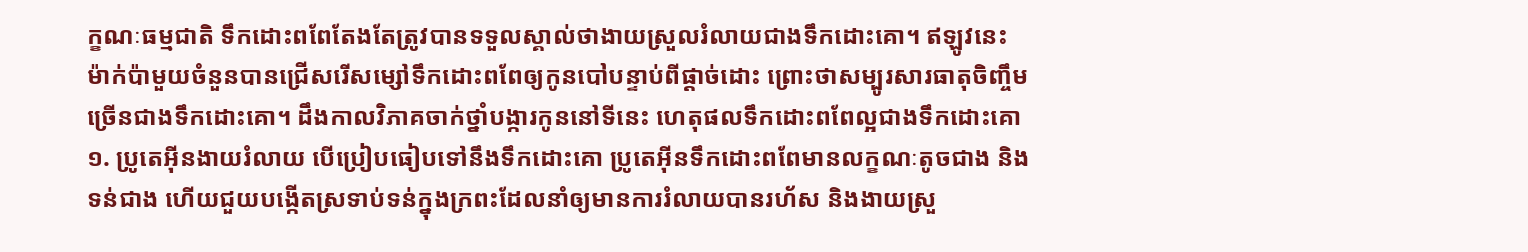ក្ខណៈធម្មជាតិ ទឹកដោះពពែតែងតែត្រូវបានទទួលស្គាល់ថាងាយស្រួលរំលាយជាងទឹកដោះគោ។ ឥឡូវនេះ ម៉ាក់ប៉ាមួយចំនួនបានជ្រើសរើសម្សៅទឹកដោះពពែឲ្យកូនបៅបន្ទាប់ពីផ្ដាច់ដោះ ព្រោះថាសម្បូរសារធាតុចិញ្ចឹមច្រើនជាងទឹកដោះគោ។ ដឹងកាលវិភាគចាក់ថ្នាំបង្ការកូននៅទីនេះ ហេតុផលទឹកដោះពពែល្អជាងទឹកដោះគោ ១. ប្រូតេអ៊ីនងាយរំលាយ បើប្រៀបធៀបទៅនឹងទឹកដោះគោ ប្រូតេអ៊ីនទឹកដោះពពែមានលក្ខណៈតូចជាង និងទន់ជាង ហើយជួយបង្កើតស្រទាប់ទន់ក្នុងក្រពះដែលនាំឲ្យមានការរំលាយបានរហ័ស និងងាយស្រួ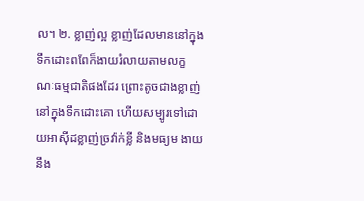ល។ ២. ខ្លាញ់ល្អ ខ្លាញ់ដែលមាននៅក្នុងទឹកដោះពពែក៏ងាយរំលាយតាមលក្ខណៈធម្មជាតិផងដែរ ព្រោះតូចជាងខ្លាញ់នៅក្នុងទឹកដោះគោ ហើយសម្បូរទៅដោយអាស៊ីដខ្លាញ់ច្រវ៉ាក់ខ្លី និងមធ្យម ងាយនឹង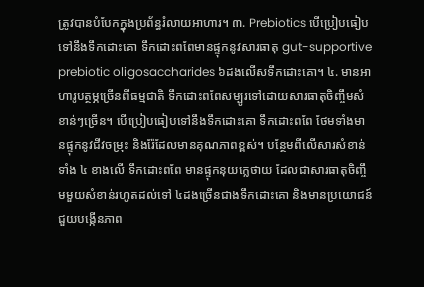ត្រូវបានបំបែកក្នុងប្រព័ន្ធរំលាយអាហារ។ ៣. Prebiotics បើប្រៀបធៀបទៅនឹងទឹកដោះគោ ទឹកដោះពពែមានផ្ទុកនូវសារធាតុ gut-supportive prebiotic oligosaccharides ៦ដងលើសទឹកដោះគោ។ ៤. មានអាហារូបត្ថម្ភច្រើនពីធម្មជាតិ ទឹកដោះពពែសម្បូរទៅដោយសារធាតុចិញ្ចឹមសំខាន់ៗច្រើន។ បើប្រៀបធៀបទៅនឹងទឹកដោះគោ ទឹកដោះពពែ ថែមទាំងមានផ្ទុកនូវជីវចម្រុះ និងរ៉ែដែលមានគុណភាពខ្ពស់។ បន្ថែមពីលើសារសំខាន់ទាំង ៤ ខាងលើ ទឹកដោះពពែ មានផ្ទុកនុយក្លេថាយ ដែលជាសារធាតុចិញ្ចឹមមួយសំខាន់រហូតដល់ទៅ ៤ដងច្រើនជាងទឹកដោះគោ និងមានប្រយោជន៍ជួយបង្កើនភាព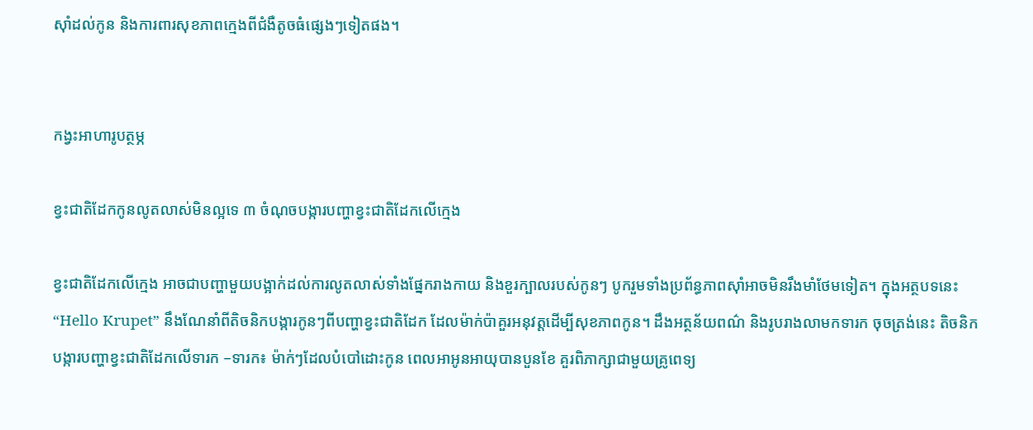ស៊ាំដល់កូន និងការពារសុខភាពក្មេងពីជំងឺតូចធំផ្សេងៗទៀតផង។


កង្វះអាហារូបត្ថម្ភ

ខ្វះជាតិដែកកូនលូតលាស់មិនល្អទេ ៣ ចំណុចបង្ការបញ្ហាខ្វះជាតិដែកលើក្មេង

ខ្វះជាតិដែកលើក្មេង អាចជាបញ្ហាមួយបង្អាក់ដល់ការលូតលាស់ទាំងផ្នែករាងកាយ និងខួរក្បាលរបស់កូនៗ បូករួមទាំងប្រព័ន្ធភាពស៊ាំអាចមិនរឹងមាំថែមទៀត។ ក្នុងអត្ថបទនេះ “Hello Krupet” នឹងណែនាំពីតិចនិកបង្ការកូនៗពីបញ្ហាខ្វះជាតិដែក ដែលម៉ាក់ប៉ាគួរអនុវត្តដើម្បីសុខភាពកូន។ ដឹងអត្ថន័យពណ៌ និងរូបរាងលាមកទារក ចុចត្រង់នេះ តិចនិកបង្ការបញ្ហាខ្វះជាតិដែកលើទារក –ទារក៖ ម៉ាក់ៗដែលបំបៅដោះកូន ពេលអាអូនអាយុបានបួនខែ គួរពិភាក្សាជាមួយគ្រូពេទ្យ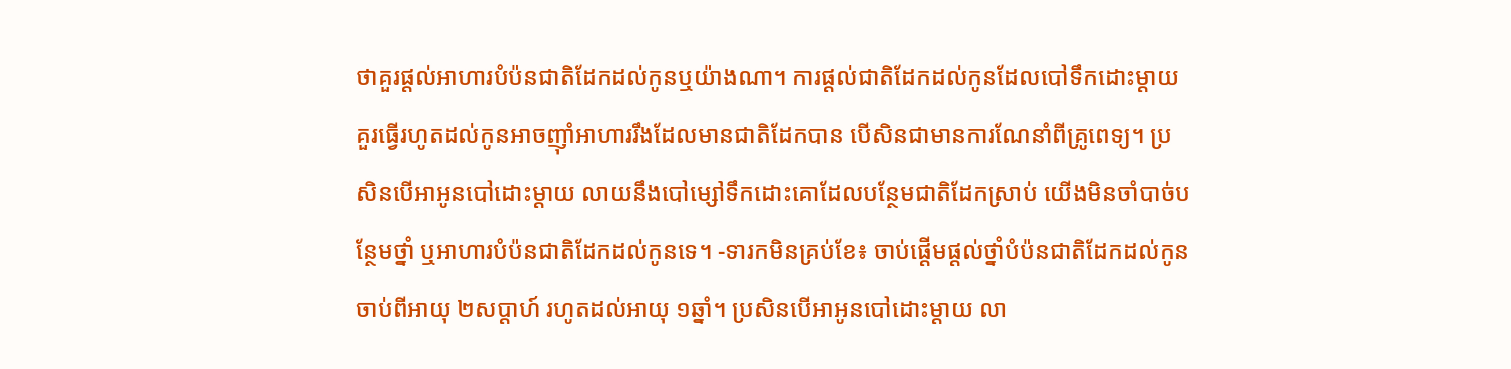ថាគួរផ្ដល់អាហារបំប៉នជាតិដែកដល់កូនឬយ៉ាងណា។ ការផ្ដល់ជាតិដែកដល់កូនដែលបៅទឹកដោះម្ដាយគួរធ្វើរហូតដល់កូនអាចញ៉ាំអាហាររឹងដែលមានជាតិដែកបាន បើសិនជាមានការណែនាំពីគ្រូពេទ្យ។ ប្រសិនបើអាអូនបៅដោះម្ដាយ លាយនឹងបៅម្សៅទឹកដោះគោដែលបន្ថែមជាតិដែកស្រាប់ យើងមិនចាំបាច់បន្ថែមថ្នាំ ឬអាហារបំប៉នជាតិដែកដល់កូនទេ។ -ទារកមិនគ្រប់ខែ៖ ចាប់ផ្ដើមផ្ដល់ថ្នាំបំប៉នជាតិដែកដល់កូនចាប់ពីអាយុ ២សប្ដាហ៍ រហូតដល់អាយុ ១ឆ្នាំ។ ប្រសិនបើអាអូនបៅដោះម្ដាយ លា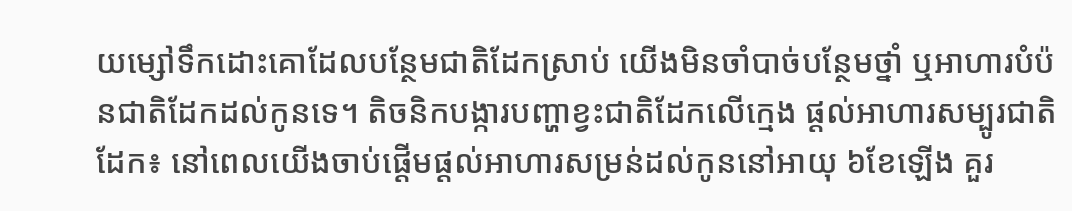យម្សៅទឹកដោះគោដែលបន្ថែមជាតិដែកស្រាប់ យើងមិនចាំបាច់បន្ថែមថ្នាំ ឬអាហារបំប៉នជាតិដែកដល់កូនទេ។ តិចនិកបង្ការបញ្ហាខ្វះជាតិដែកលើក្មេង ផ្ដល់អាហារសម្បូរជាតិដែក៖ នៅពេលយើងចាប់ផ្ដើមផ្ដល់អាហារសម្រន់ដល់កូននៅអាយុ ៦ខែឡើង គួរ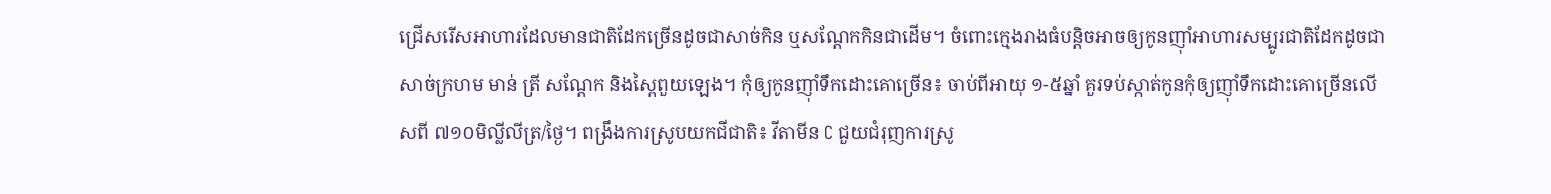ជ្រើសរើសអាហារដែលមានជាតិដែកច្រើនដូចជាសាច់កិន ឬសណ្ដែកកិនជាដើម។ ចំពោះក្មេងរាងធំបន្តិចអាចឲ្យកូនញ៉ាំអាហារសម្បូរជាតិដែកដូចជា សាច់ក្រហម មាន់ ត្រី សណ្ដែក និងស្ពៃពួយឡេង។ កុំឲ្យកូនញ៉ាំទឹកដោះគោច្រើន៖ ចាប់ពីអាយុ ១-៥ឆ្នាំ គួរទប់ស្កាត់កូនកុំឲ្យញ៉ាំទឹកដោះគោច្រើនលើសពី ៧១០មិល្លីលីត្រ/ថ្ងៃ។ ពង្រឹងការស្រូបយកជីជាតិ៖ វីតាមីន C ជួយជំរុញការស្រូ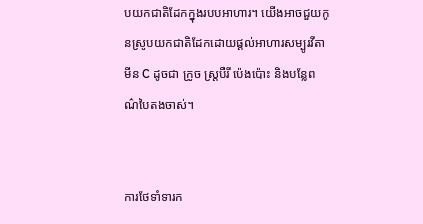បយកជាតិដែកក្នុងរបបអាហារ។ យើងអាចជួយកូនស្រូបយកជាតិដែកដោយផ្ដល់អាហារសម្បូរវីតាមីន C ដូចជា ក្រូច ស្ត្របឺរី ប៉េងប៉ោះ និងបន្លែពណ៌បៃតងចាស់។


ការថែទាំទារក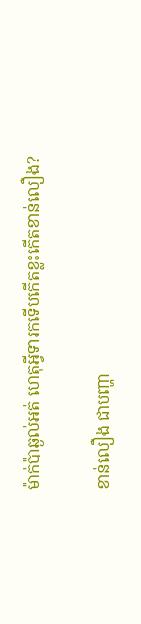ម៉ាក់ប៉ាឆ្ងល់អត់ ហេតុអ្វីទារកទើបកើតខ្លះកើតខាន់លឿង?

ខាន់លឿង ជាបញ្ហា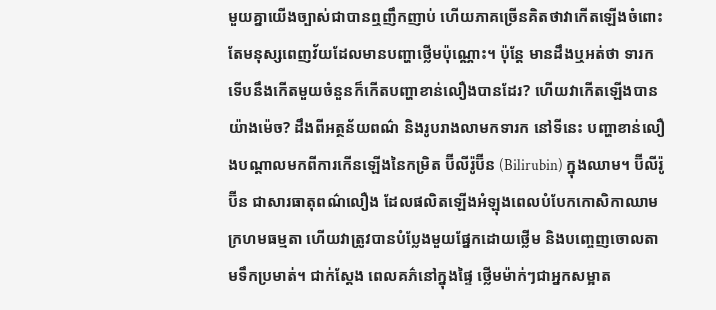មួយគ្នាយើងច្បាស់ជាបានឮញឹកញាប់ ហើយភាគច្រើនគិតថាវាកើតឡើងចំពោះតែមនុស្សពេញវ័យដែលមានបញ្ហាថ្លើមប៉ុណ្ណោះ។ ប៉ុន្តែ មានដឹងឬអត់ថា ទារកទើបនឹងកើតមួយចំនួនក៏កើតបញ្ហាខាន់លឿងបានដែរ? ហើយវាកើតឡើងបានយ៉ាងម៉េច? ដឹងពីអត្ថន័យពណ៌ និងរូបរាងលាមកទារក នៅទីនេះ បញ្ហាខាន់លឿងបណ្ដាលមកពីការកើនឡើងនៃកម្រិត ប៊ីលីរ៉ូប៊ីន (Bilirubin) ក្នុងឈាម។ ប៊ីលីរ៉ូប៊ីន ជាសារធាតុពណ៌លឿង ដែលផលិតឡើងអំឡុងពេលបំបែកកោសិកាឈាមក្រហមធម្មតា ហើយវាត្រូវបានបំប្លែងមួយផ្នែកដោយថ្លើម និងបញ្ចេញចោលតាមទឹកប្រមាត់។ ជាក់ស្ដែង ពេលគភ៌នៅក្នុងផ្ទៃ ថ្លើមម៉ាក់ៗជាអ្នកសម្អាត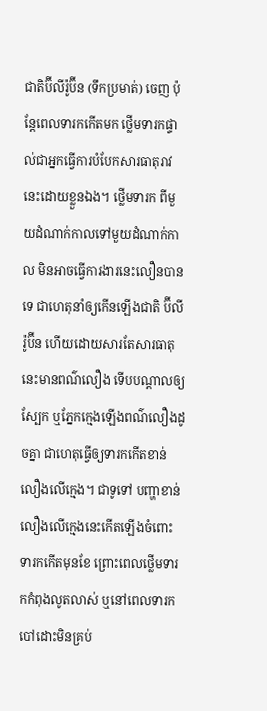ជាតិប៊ីលីរ៉ូប៊ីន (ទឹកប្រមាត់) ចេញ ប៉ុន្តែពេលទារកកើតមក ថ្លើមទារកផ្ទាល់ជាអ្នកធ្វើការបំបែកសារធាតុរាវនេះដោយខ្លួនឯង។ ថ្លើមទារក ពីមួយដំណាក់កាលទៅមួយដំណាក់កាល មិនអាចធ្វើការងារនេះលឿនបានទេ ជាហេតុនាំឲ្យកើនឡើងជាតិ ប៊ីលីរ៉ូប៊ីន ហើយដោយសារតែសារធាតុនេះមានពណ៌លឿង ទើបបណ្ដាលឲ្យស្បែក ឬភ្នែកក្មេងឡើងពណ៌លឿងដូចគ្នា ជាហេតុធ្វើឲ្យទារកកើតខាន់លឿងលើក្មេង។ ជាទូទៅ បញ្ហាខាន់លឿងលើក្មេងនេះកើតឡើងចំពោះទារកកើតមុនខែ ព្រោះពេលថ្លើមទារកកំពុងលូតលាស់ ឬនៅពេលទារកបៅដោះមិនគ្រប់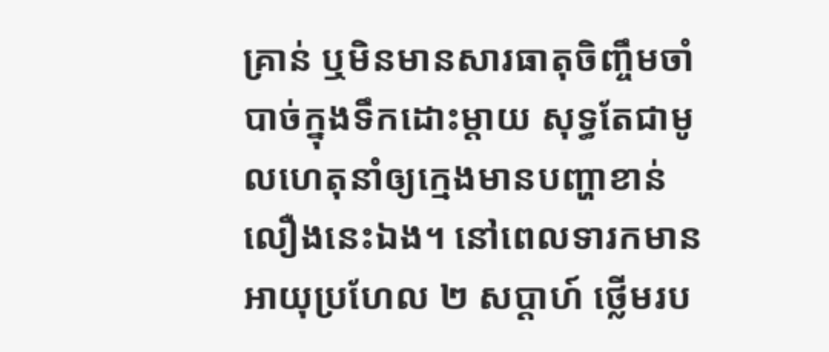គ្រាន់ ឬមិនមានសារធាតុចិញ្ចឹមចាំបាច់ក្នុងទឹកដោះម្ដាយ សុទ្ធតែជាមូលហេតុនាំឲ្យក្មេងមានបញ្ហាខាន់លឿងនេះឯង។ នៅពេលទារកមានអាយុប្រហែល ២ សប្ដាហ៍ ថ្លើមរប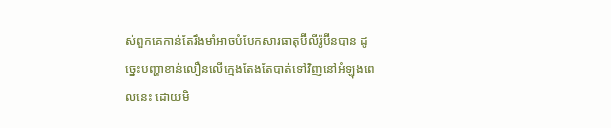ស់ពួកគេកាន់តែរឹងមាំអាចបំបែកសារធាតុប៊ីលីរ៉ូប៊ីនបាន ដូច្នេះបញ្ហាខាន់លឿនលើក្មេងតែងតែបាត់ទៅវិញនៅអំឡុងពេលនេះ ដោយមិ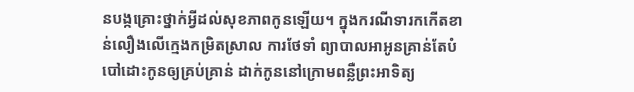នបង្កគ្រោះថ្នាក់អ្វីដល់សុខភាពកូនឡើយ។ ក្នុងករណីទារកកើតខាន់លឿងលើក្មេងកម្រិតស្រាល ការថែទាំ ព្យាបាលអាអូនគ្រាន់តែបំបៅដោះកូនឲ្យគ្រប់គ្រាន់ ដាក់កូននៅក្រោមពន្លឺព្រះអាទិត្យ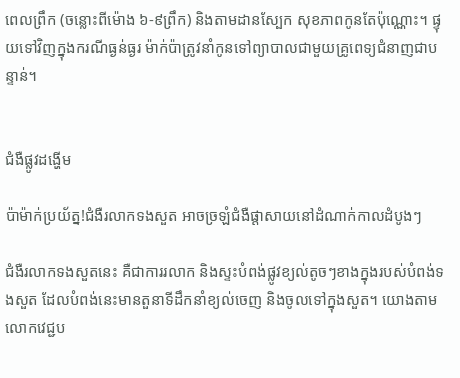ពេលព្រឹក (ចន្លោះពីម៉ោង ៦-៩ព្រឹក) និងតាមដានស្បែក សុខភាពកូនតែប៉ុណ្ណោះ។ ផ្ទុយទៅវិញក្នុងករណីធ្ងន់ធ្ងរ ម៉ាក់ប៉ាត្រូវនាំកូនទៅព្យាបាលជាមួយគ្រូពេទ្យជំនាញជាបន្ទាន់។


ជំងឺផ្លូវដង្ហើម

ប៉ាម៉ាក់ប្រយ័ត្ន!ជំងឺរលាកទងសួត អាចច្រឡំជំងឺផ្ដាសាយនៅដំណាក់កាលដំបូងៗ

ជំងឺរលាកទងសួតនេះ គឺជាការរលាក និងស្ទះបំពង់ផ្លូវខ្យល់តូចៗខាងក្នុងរបស់បំពង់ទងសួត ដែលបំពង់នេះមានតួនាទីដឹកនាំខ្យល់ចេញ និងចូលទៅក្នុងសួត។ យោងតាមលោកវេជ្ជប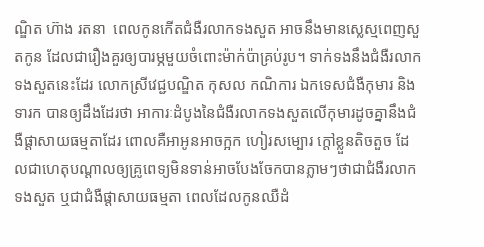ណ្ឌិត ហ៊ាង រតនា  ពេលកូនកើតជំងឺរលាកទងសួត អាចនឹងមានស្លេស្មពេញសួតកូន ដែលជារឿងគួរឲ្យបារម្ភមួយចំពោះម៉ាក់ប៉ាគ្រប់រូប។ ទាក់ទងនឹងជំងឺរលាកទងសួតនេះដែរ លោកស្រីវេជ្ជបណ្ឌិត កុសល កណិការ ឯកទេសជំងឺកុមារ និងទារក បានឲ្យដឹងដែរថា អាការៈដំបូងនៃជំងឺរលាកទងសួតលើកុមារដូចគ្នានឹងជំងឺផ្ដាសាយធម្មតាដែរ ពោលគឺអាអូនអាចក្អក ហៀរសម្បោរ ក្ដៅខ្លួនតិចតួច ដែលជាហេតុបណ្ដាលឲ្យគ្រូពេទ្យមិនទាន់អាចបែងចែកបានភ្លាមៗថាជាជំងឺរលាកទងសួត ឬជាជំងឺផ្ដាសាយធម្មតា ពេលដែលកូនឈឺដំ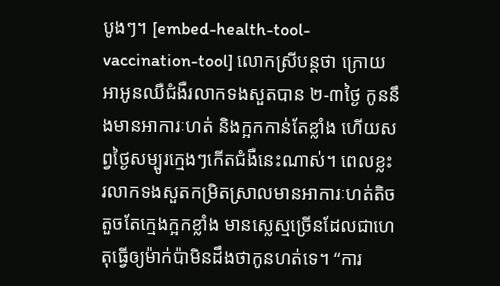បូងៗ។ [embed-health-tool-vaccination-tool] លោកស្រីបន្តថា ក្រោយអាអូនឈឺជំងឺរលាកទងសួតបាន ២-៣ថ្ងៃ កូននឹងមានអាការៈហត់ និងក្អកកាន់តែខ្លាំង ហើយសព្វថ្ងៃសម្បូរក្មេងៗកើតជំងឺនេះណាស់។ ពេលខ្លះ រលាកទងសួតកម្រិតស្រាលមានអាការៈហត់តិចតួចតែក្មេងក្អកខ្លាំង មានស្លេស្មច្រើនដែលជាហេតុធ្វើឲ្យម៉ាក់ប៉ាមិនដឹងថាកូនហត់ទេ។ “ការ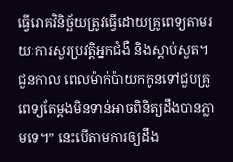ធ្វើរោគវិនិច្ឆ័យត្រូវធ្វើដោយគ្រូពេទ្យតាមរយៈការសួរប្រវត្តិអ្នកជំងឺ និងស្ដាប់សួត។ ជួនកាល ពេលម៉ាក់ប៉ាយកកូនទៅជួបគ្រូពេទ្យតែម្ដងមិនទាន់អាចពិនិត្យដឹងបានភ្លាមទេ។” នេះបើតាមការឲ្យដឹង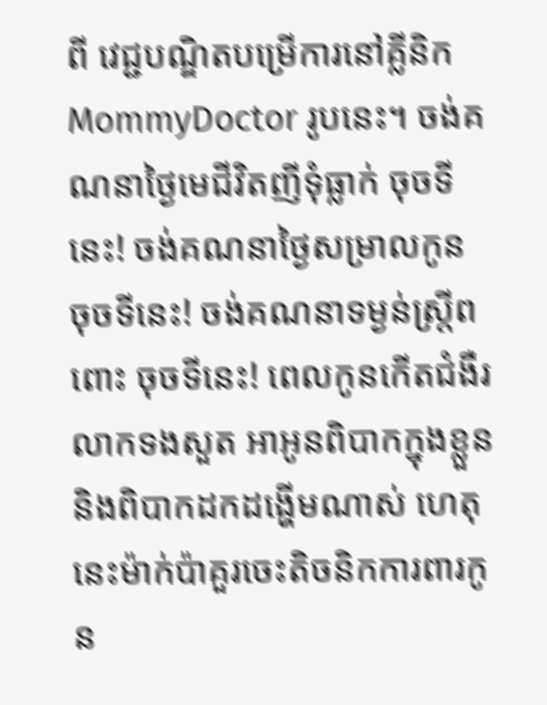ពី វេជ្ជបណ្ឌិតបម្រើការនៅគ្លីនិក MommyDoctor រូបនេះ។ ចង់គណនាថ្ងៃមេជីវិតញីទុំធ្លាក់ ចុចទីនេះ! ចង់គណនាថ្ងៃសម្រាលកូន ចុចទីនេះ! ចង់គណនាទម្ងន់ស្រ្តីពពោះ ចុចទីនេះ! ពេលកូនកើតជំងឺរលាកទងសួត អាអូនពិបាកក្នុងខ្លួន និងពិបាកដកដង្ហើមណាស់ ហេតុនេះម៉ាក់ប៉ាគួរចេះតិចនិកការពារកូន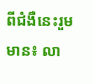ពីជំងឺនេះរួមមាន៖ លា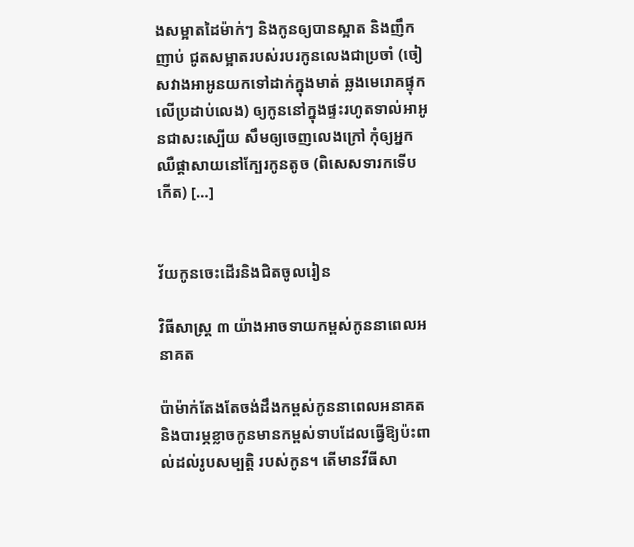ងសម្អាតដៃម៉ាក់ៗ និងកូនឲ្យបានស្អាត និងញឹកញាប់ ជូតសម្អាតរបស់របរកូនលេងជាប្រចាំ (ចៀសវាងអាអូនយកទៅដាក់ក្នុងមាត់ ឆ្លងមេរោគផ្ទុកលើប្រដាប់លេង) ឲ្យកូននៅក្នុងផ្ទះរហូតទាល់អាអូនជាសះស្បើយ សឹមឲ្យចេញលេងក្រៅ កុំឲ្យអ្នកឈឺផ្ដាសាយនៅក្បែរកូនតូច (ពិសេសទារកទើបកើត) […]


វ័យកូនចេះដើរនិងជិតចូលរៀន

វិធីសាស្រ្ត ៣ យ៉ាងអាចទាយកម្ពស់កូននាពេលអនាគត

ប៉ាម៉ាក់តែងតែចង់ដឹងកម្ពស់កូននាពេលអនាគត និងបារម្ភខ្លាចកូនមានកម្ពស់ទាបដែលធ្វើឱ្យប៉ះពាល់ដល់រូបសម្បត្តិ របស់កូន។ តើមានវីធីសា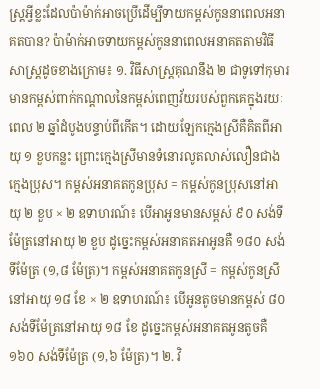ស្រ្តអ្វីខ្លះដែលប៉ាម៉ាក់អាចប្រើដើម្បីទាយកម្ពស់កូននាពេលអនាគតបាន? ប៉ាម៉ាក់អាចទាយកម្ពស់កូននាពេលអនាគតតាមវិធីសាស្រ្តដូចខាងក្រោម៖ ១. វិធីសាស្រ្តគុណនឹង ២ ជាទូទៅកុមារមានកម្ពស់ពាក់កណ្តាលនៃកម្ពស់ពេញវ័យរបស់ពួកគេក្នុងរយៈពេល ២ ឆ្នាំដំបូងបន្ទាប់ពីកើត។ ដោយឡែកក្មេងស្រីគឺគិតពីអាយុ ១ ខួបកន្លះ ព្រោះក្មេងស្រីមានទំនោរលូតលាស់លឿនជាងក្មេងប្រុស។ កម្ពស់អនាគតកូនប្រុស = កម្ពស់កូនប្រុសនៅអាយុ ២ ខួប × ២ ឧទាហរណ៍៖ បើអាអូនមានសម្ពស់ ៩០ សង់ទីម៉ែត្រនៅអាយុ ២ ខួប ដូច្នេះកម្ពស់អនាគតអាអូនគឺ ១៨០ សង់ទីម៉ែត្រ (១,៨ ម៉ែត្រ)។ កម្ពស់អនាគតកូនស្រី = កម្ពស់កូនស្រីនៅអាយុ ១៨ ខែ × ២ ឧទាហរណ៍៖ បើអូនតូចមានកម្ពស់ ៨០ សង់ទីម៉ែត្រនៅអាយុ ១៨ ខែ ដូច្នេះកម្ពស់អនាគតអូនតូចគឺ ១៦០ សង់ទីម៉ែត្រ (១,៦ ម៉ែត្រ)។ ២. វិ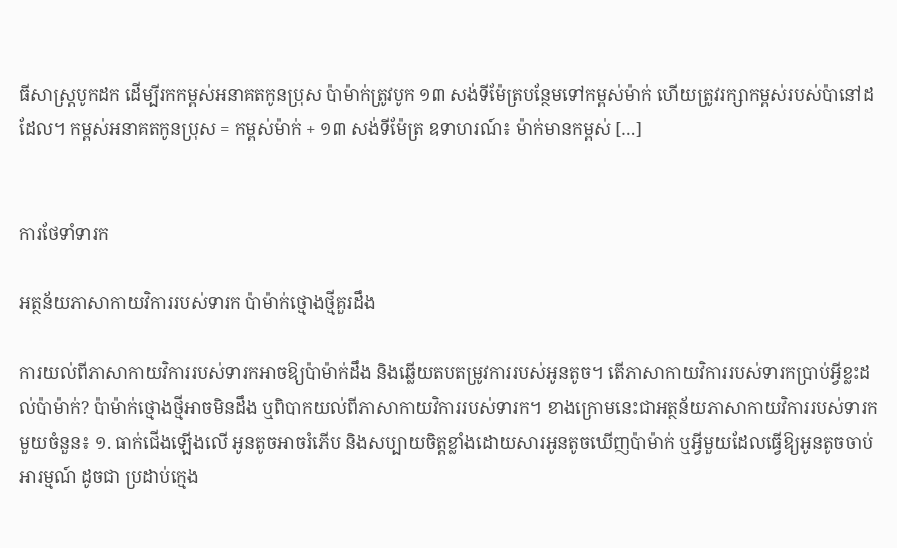ធីសាស្រ្តបូកដក ដើម្បីរកកម្ពស់អនាគតកូនប្រុស ប៉ាម៉ាក់ត្រូវបូក ១៣ សង់ទីម៉ែត្របន្ថែមទៅកម្ពស់ម៉ាក់ ហើយត្រូវរក្សាកម្ពស់របស់ប៉ានៅដដែល។ កម្ពស់អនាគតកូនប្រុស = កម្ពស់ម៉ាក់ + ១៣ សង់ទីម៉ែត្រ ឧទាហរណ៍៖ ម៉ាក់មានកម្ពស់ […]


ការថែទាំទារក

អត្ថន័យភាសាកាយវិការរបស់ទារក ប៉ាម៉ាក់ថ្មោងថ្មីគួរដឹង

ការយល់ពីភាសាកាយវិការរបស់ទារកអាចឱ្យប៉ាម៉ាក់ដឹង និងឆ្លើយតបតម្រូវការរបស់អូនតូច។ តើភាសាកាយវិការរបស់ទារកប្រាប់អ្វីខ្លះដល់ប៉ាម៉ាក់? ប៉ាម៉ាក់ថ្មោងថ្មីអាចមិនដឹង ឬពិបាកយល់ពីភាសាកាយវិការរបស់ទារក។ ខាងក្រោមនេះជាអត្ថន័យភាសាកាយវិការរបស់ទារកមួយចំនួន៖ ១. ធាក់ជើងឡើងលើ អូនតូចអាចរំភើប និងសប្បាយចិត្តខ្លាំងដោយសារអូនតូចឃើញប៉ាម៉ាក់ ឬអ្វីមួយដែលធ្វើឱ្យអូនតូចចាប់អារម្មណ៍ ដូចជា ប្រដាប់ក្មេង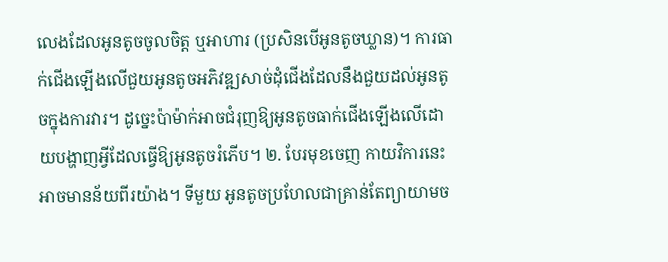លេងដែលអូនតូចចូលចិត្ត ឬអាហារ (ប្រសិនបើអូនតូចឃ្លាន)។ ការធាក់ជើងឡើងលើជួយអូនតូចអភិវឌ្ឍសាច់ដុំជើងដែលនឹងជួយដល់អូនតូចក្នុងការវារ។ ដូច្នេះប៉ាម៉ាក់អាចជំរុញឱ្យអូនតូចធាក់ជើងឡើងលើដោយបង្ហាញអ្វីដែលធ្វើឱ្យអូនតូចរំភើប។ ២. បែរមុខចេញ កាយវិការនេះអាចមានន័យពីរយ៉ាង។ ទីមួយ អូនតូចប្រហែលជាគ្រាន់តែព្យាយាមច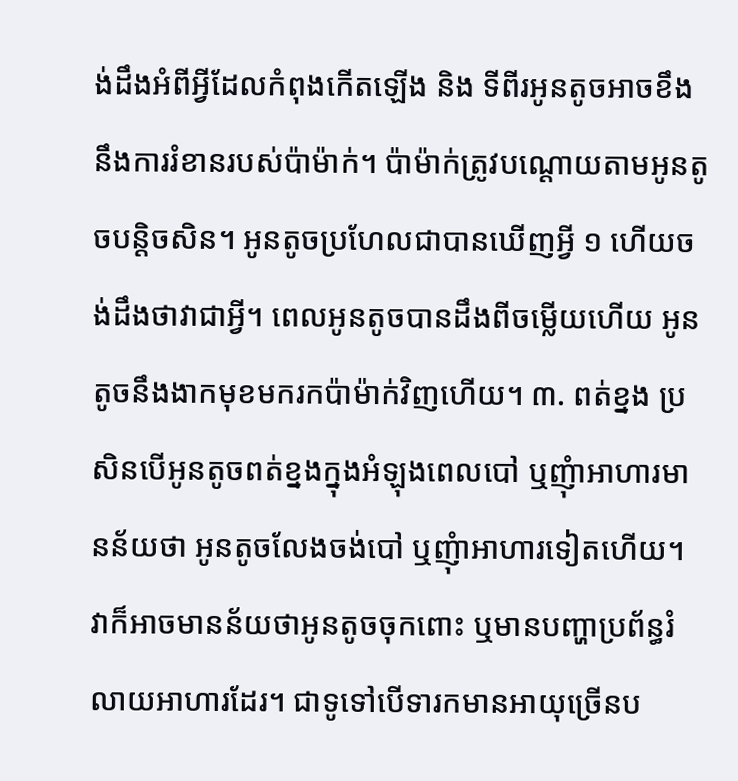ង់ដឹងអំពីអ្វីដែលកំពុងកើតឡើង និង ទីពីរអូនតូចអាចខឹងនឹងការរំខានរបស់ប៉ាម៉ាក់។ ប៉ាម៉ាក់ត្រូវបណ្តោយតាមអូនតូចបន្តិចសិន។ អូនតូចប្រហែលជាបានឃើញអ្វី ១ ហើយចង់ដឹងថាវាជាអ្វី។ ពេលអូនតូចបានដឹងពីចម្លើយហើយ អូនតូចនឹងងាកមុខមករកប៉ាម៉ាក់វិញហើយ។ ៣. ពត់ខ្នង ប្រសិនបើអូនតូចពត់ខ្នងក្នុងអំឡុងពេលបៅ ឬញុំាអាហារមានន័យថា អូនតូចលែងចង់បៅ ឬញុំាអាហារទៀតហើយ។ វាក៏អាចមានន័យថាអូនតូចចុកពោះ ឬមានបញ្ហាប្រព័ន្ធរំលាយអាហារដែរ។ ជាទូទៅបើទារកមានអាយុច្រើនប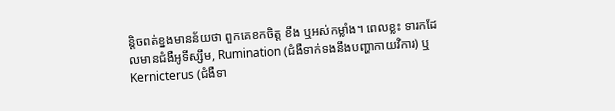ន្តិចពត់ខ្នងមានន័យថា ពួកគេខកចិត្ត ខឹង ឬអស់កម្លាំង។ ពេលខ្លះ ទារកដែលមានជំងឺអូទីស្សឹម, Rumination (ជំងឺទាក់ទងនឹងបញ្ហាកាយវិការ) ឬ Kernicterus (ជំងឺទា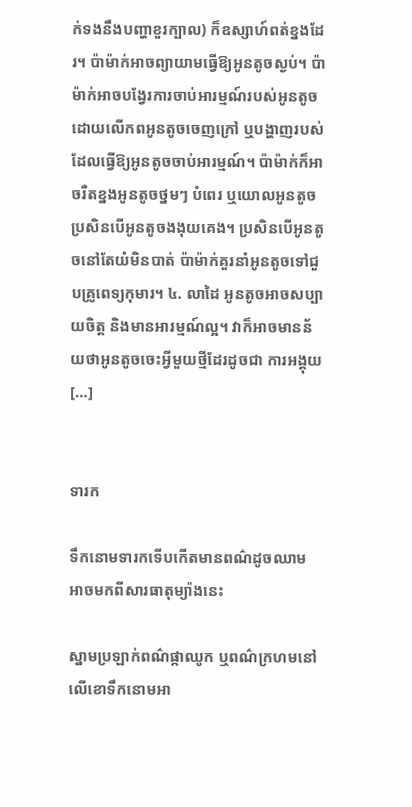ក់ទងនឹងបញ្ហាខួរក្បាល) ក៏ឧស្សាហ៍ពត់ខ្នងដែរ។ ប៉ាម៉ាក់អាចព្យាយាមធ្វើឱ្យអូនតូចស្ងប់។ ប៉ាម៉ាក់អាចបង្វែរការចាប់អារម្មណ៍របស់អូនតូចដោយលើកពអូនតូចចេញក្រៅ ឬបង្ហាញរបស់ដែលធ្វើឱ្យអូនតូចចាប់អារម្មណ៍។ ប៉ាម៉ាក់ក៏អាចរឺតខ្នងអូនតូចថ្នមៗ បំពេរ ឬយោលអូនតូចប្រសិនបើអូនតូចងងុយគេង។ ប្រសិនបើអូនតូចនៅតែយំមិនបាត់ ប៉ាម៉ាក់គួរនាំអូនតូចទៅជួបគ្រូពេទ្យកុមារ។ ៤. លាដៃ អូនតូចអាចសប្បាយចិត្ត និងមានអារម្មណ៍ល្អ។ វាក៏អាចមានន័យថាអូនតូចចេះអ្វីមួយថ្មីដែរដូចជា ការអង្គុយ […]


ទារក

ទឹកនោមទារកទើបកើតមានពណ៌ដូចឈាម អាចមកពីសារធាតុម្យ៉ាងនេះ

ស្នាមប្រឡាក់ពណ៌ផ្កាឈូក ឬពណ៌ក្រហមនៅលើខោទឹកនោមអា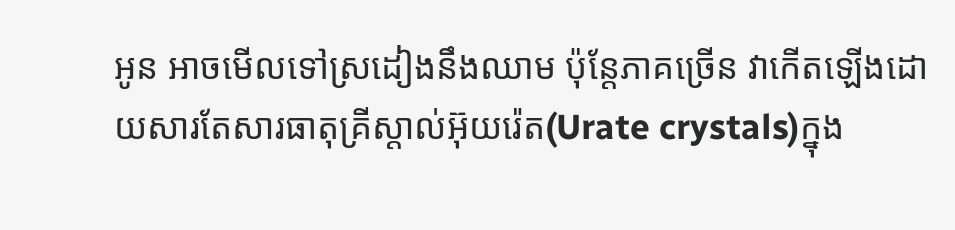អូន អាចមើលទៅស្រដៀងនឹងឈាម ប៉ុន្តែភាគច្រើន វាកើតឡើងដោយសារតែសារធាតុគ្រីស្តាល់អ៊ុយរ៉េត(Urate crystals)ក្នុង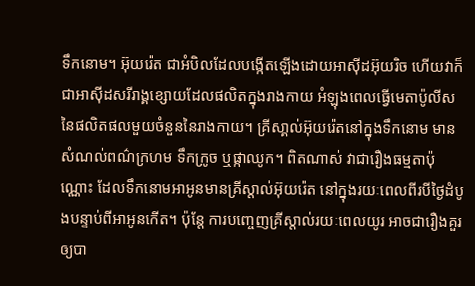ទឹកនោម។ អ៊ុយរ៉េត ជាអំបិលដែលបង្កើតឡើងដោយអាស៊ីដអ៊ុយរិច ហើយវាក៏ជាអាស៊ីដសរីរាង្គខ្សោយដែលផលិតក្នុងរាងកាយ អំឡុងពេលធ្វើមេតាប៉ូលីសនៃផលិតផលមួយចំនួននៃរាងកាយ។ គ្រីសា្គល់អ៊ុយរ៉េតនៅក្នុងទឹកនោម មានសំណល់ពណ៌ក្រហម ទឹកក្រូច ឬផ្កាឈូក។ ពិតណាស់ វាជារឿងធម្មតាប៉ុណ្ណោះ ដែលទឹកនោមអាអូនមានគ្រីស្តាល់អ៊ុយរ៉េត នៅក្នុងរយៈពេលពីរបីថ្ងៃដំបូងបន្ទាប់ពីអាអូនកើត។ ប៉ុន្តែ ការបញ្ចេញគ្រីស្តាល់រយៈពេលយូរ អាចជារឿងគួរឲ្យបា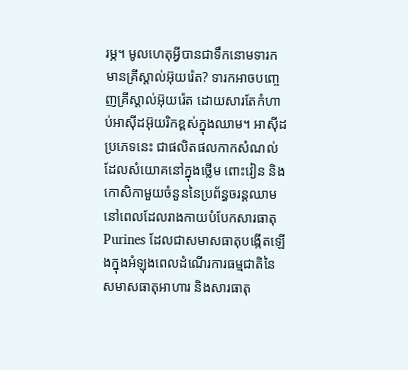រម្ភ។ មូលហេតុអ្វីបានជាទឹកនោមទារកមានគ្រីស្តាល់អ៊ុយរ៉េត? ទារកអាចបញ្ចេញគ្រីស្តាល់អ៊ុយរ៉េត ដោយសារតែកំហាប់អាស៊ីដអ៊ុយរិកខ្ពស់ក្នុងឈាម។ អាស៊ីដប្រភេទនេះ ជាផលិតផលកាកសំណល់ដែលសំយោគនៅក្នុងថ្លើម ពោះវៀន និងកោសិកាមួយចំនួននៃប្រព័ន្ធចរន្តឈាម នៅពេលដែលរាងកាយបំបែកសារធាតុPurines ដែលជាសមាសធាតុបង្កើតឡើងក្នុងអំឡុងពេលដំណើរការធម្មជាតិនៃសមាសធាតុអាហារ និងសារធាតុ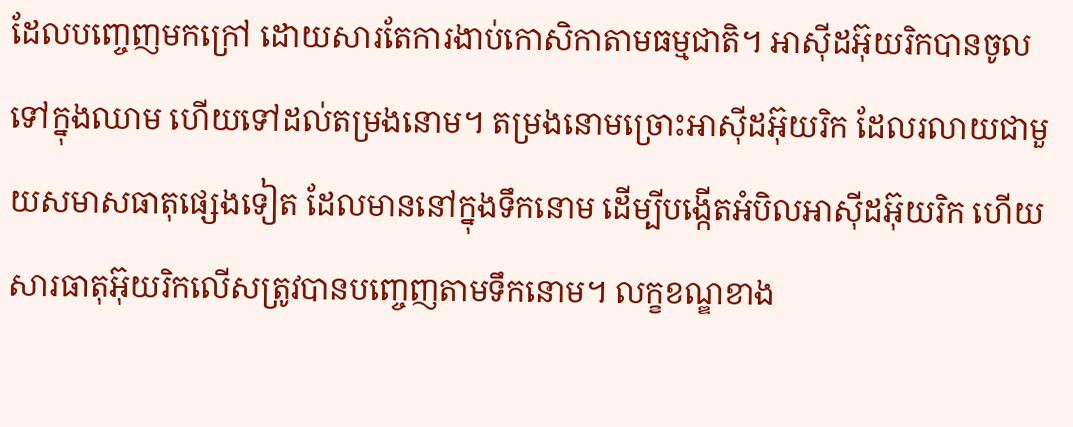ដែលបញ្ចេញមកក្រៅ ដោយសារតែការងាប់កោសិកាតាមធម្មជាតិ។ អាស៊ីដអ៊ុយរិកបានចូលទៅក្នុងឈាម ហើយទៅដល់តម្រងនោម។ តម្រងនោមច្រោះអាស៊ីដអ៊ុយរិក ដែលរលាយជាមួយសមាសធាតុផ្សេងទៀត ដែលមាននៅក្នុងទឹកនោម ដើម្បីបង្កើតអំបិលអាស៊ីដអ៊ុយរិក ហើយសារធាតុអ៊ុយរិកលើសត្រូវបានបញ្ចេញតាមទឹកនោម។ លក្ខខណ្ឌខាង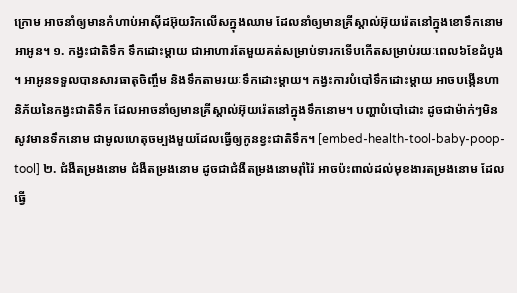ក្រោម អាចនាំឲ្យមានកំហាប់អាស៊ីដអ៊ុយរិកលើសក្នុងឈាម ដែលនាំឲ្យមានគ្រីស្តាល់អ៊ុយរ៉េតនៅក្នុងខោទឹកនោមអាអូន។ ១. កង្វះជាតិទឹក ទឹកដោះម្ដាយ ជាអាហារតែមួយគត់សម្រាប់ទារកទើបកើតសម្រាប់រយៈពេល៦ខែដំបូង។ អាអូនទទួលបានសារធាតុចិញ្ចឹម និងទឹកតាមរយៈទឹកដោះម្ដាយ។ កង្វះការបំបៅទឹកដោះម្ដាយ អាចបង្កើនហានិភ័យនៃកង្វះជាតិទឹក ដែលអាចនាំឲ្យមានគ្រីស្តាល់អ៊ុយរ៉េតនៅក្នុងទឹកនោម។ បញ្ហាបំបៅដោះ ដូចជាម៉ាក់ៗមិនសូវមានទឹកនោម ជាមូលហេតុចម្បងមួយដែលធ្វើឲ្យកូនខ្វះជាតិទឹក។ [embed-health-tool-baby-poop-tool] ២. ជំងឺតម្រងនោម ជំងឺតម្រងនោម ដូចជាជំងឺតម្រងនោមរ៉ាំរ៉ៃ អាចប៉ះពាល់ដល់មុខងារតម្រងនោម ដែលធ្វើ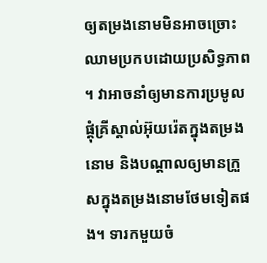ឲ្យតម្រងនោមមិនអាចច្រោះឈាមប្រកបដោយប្រសិទ្ធភាព។ វាអាចនាំឲ្យមានការប្រមូលផ្ដុំគ្រីស្តាល់អ៊ុយរ៉េតក្នុងតម្រងនោម និងបណ្ដាលឲ្យមានក្រួសក្នុងតម្រងនោមថែមទៀតផង។ ទារកមួយចំ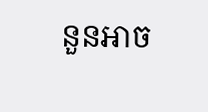នួនអាច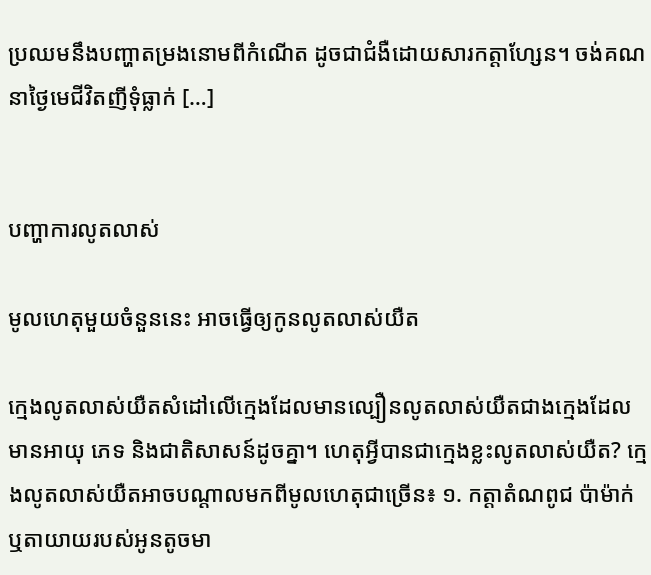ប្រឈមនឹងបញ្ហាតម្រងនោមពីកំណើត ដូចជាជំងឺដោយសារកត្តាហ្សែន។ ចង់គណនាថ្ងៃមេជីវិតញីទុំធ្លាក់ […]


បញ្ហាការលូតលាស់

មូលហេតុមួយចំនួននេះ អាចធ្វើឲ្យកូនលូតលាស់យឺត

ក្មេងលូតលាស់យឺតសំដៅលើក្មេងដែលមានល្បឿនលូតលាស់យឺតជាងក្មេងដែលមានអាយុ ភេទ និងជាតិសាសន៍ដូចគ្នា។ ហេតុអ្វីបានជាក្មេងខ្លះលូតលាស់យឺត? ក្មេងលូតលាស់យឺតអាចបណ្តាលមកពីមូលហេតុជាច្រើន៖ ១. កត្តាតំណពូជ ប៉ាម៉ាក់ ឬតាយាយរបស់អូនតូចមា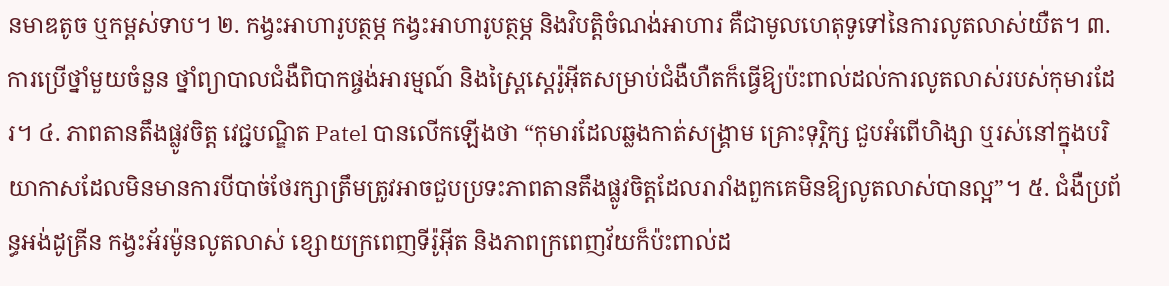នមាឌតូច ឬកម្ពស់ទាប។ ២. កង្វះអាហារូបត្ថម្ភ កង្វះអាហារូបត្ថម្ភ និងវិបត្តិចំណង់អាហារ គឺជាមូលហេតុទូទៅនៃការលូតលាស់យឺត។ ៣. ការប្រើថ្នាំមួយចំនួន ថ្នាំព្យាបាលជំងឺពិបាកផ្ចង់អារម្មណ៍ និងស្រៃ្ពស្តេរ៉ូអ៊ីតសម្រាប់ជំងឺហឺតក៏ធ្វើឱ្យប៉ះពាល់ដល់ការលូតលាស់របស់កុមារដែរ។ ៤. ភាពតានតឹងផ្លូវចិត្ត វេជ្ជបណ្ឌិត Patel បានលើកឡើងថា “កុមារដែលឆ្លងកាត់សង្គ្រាម គ្រោះទុរ្ភិក្ស ជួបអំពើហិង្សា ឬរស់នៅក្នុងបរិយាកាសដែលមិនមានការបីបាច់ថែរក្សាត្រឹមត្រូវអាចជួបប្រទះភាពតានតឹងផ្លូវចិត្តដែលរារាំងពួកគេមិនឱ្យលូតលាស់បានល្អ”។ ៥. ជំងឺប្រព័ន្ធអង់ដូគ្រីន កង្វះអ័រម៉ូនលូតលាស់ ខ្សោយក្រពេញទីរ៉ូអ៊ីត និងភាពក្រពេញវ័យក៏ប៉ះពាល់ដ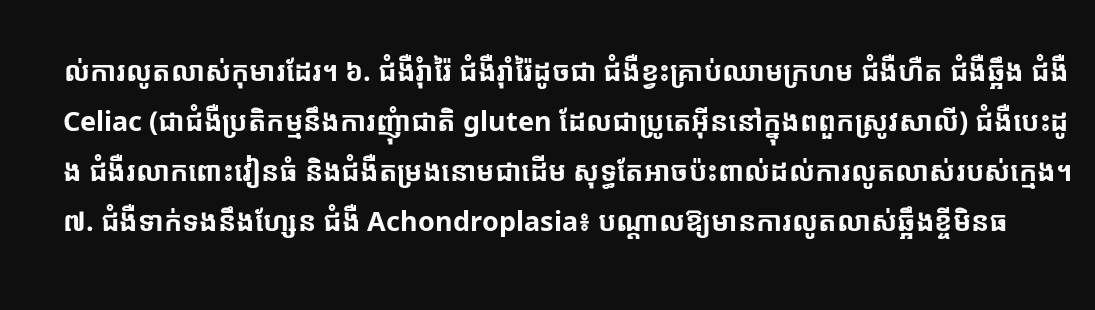ល់ការលូតលាស់កុមារដែរ។ ៦. ជំងឺរុំារ៉ៃ ជំងឺរ៉ាំរ៉ៃដូចជា ជំងឺខ្វះគ្រាប់ឈាមក្រហម ជំងឺហឺត ជំងឺឆ្អឹង ជំងឺ Celiac (ជាជំងឺប្រតិកម្មនឹងការញុំាជាតិ gluten ដែលជាប្រូតេអ៊ីននៅក្នុងពពួកស្រូវសាលី) ជំងឺបេះដូង ជំងឺរលាកពោះវៀនធំ និងជំងឺតម្រងនោមជាដើម សុទ្ធតែអាចប៉ះពាល់ដល់ការលូតលាស់របស់ក្មេង។ ៧. ជំងឺទាក់ទងនឹងហ្សែន ជំងឺ Achondroplasia៖ បណ្តាលឱ្យមានការលូតលាស់ឆ្អឹងខ្ចីមិនធ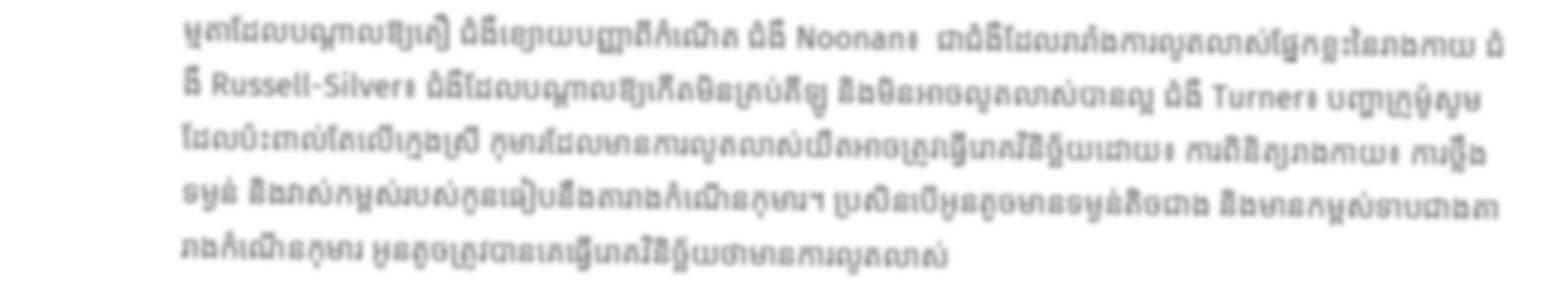ម្មតាដែលបណ្តាលឱ្យតឿ ជំងឺខ្យោយបញ្ញាពីកំណើត ជំងឺ Noonan៖  ជាជំងឺដែលរារាំងការលូតលាស់ផ្នែកខ្លះនៃរាងកាយ ជំងឺ Russell-Silver៖ ជំងឺដែលបណ្តាលឱ្យកើតមិនគ្រប់គីឡូ និងមិនអាចលូតលាស់បានល្អ ជំងឺ Turner៖ បញ្ហាក្រូម៉ូសូមដែលប៉ះពាល់តែលើក្មេងស្រី កុមារដែលមានការលូតលាស់យឺតអាចត្រូវធ្វើរោគវិនិច្ឆ័យដោយ៖ ការពិនិត្យរាងកាយ៖ ការថ្លឹងទម្ងន់ និងវាស់កម្ពស់របស់កូនធៀបនឹងតារាងកំណើនកុមារ។ ប្រសិនបើអូនតូចមានទម្ងន់តិចជាង និងមានកម្ពស់ទាបជាងតារាងកំណើនកុមារ អូនតូចត្រូវបានគេធ្វើរោគវិនិច្ឆ័យថាមានការលូតលាស់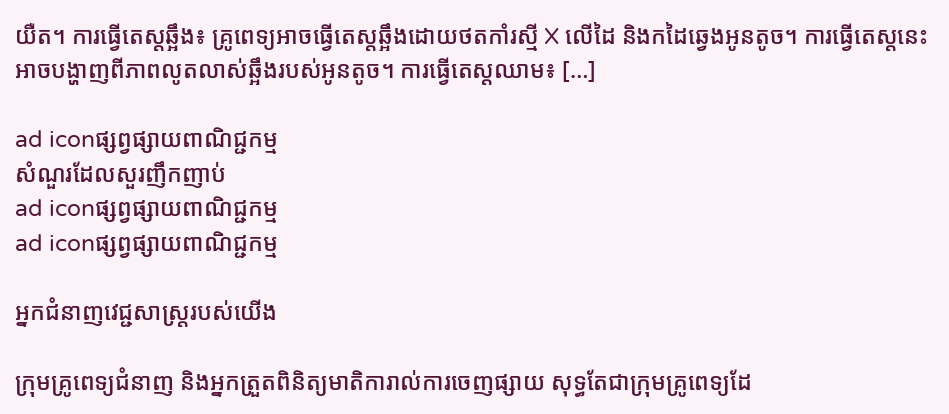យឺត។ ការធ្វើតេស្តឆ្អឹង៖ គ្រូពេទ្យអាចធ្វើតេស្តឆ្អឹងដោយថតកាំរស្មី X លើដៃ និងកដៃឆ្វេងអូនតូច។ ការធ្វើតេស្តនេះអាចបង្ហាញពីភាពលូតលាស់ឆ្អឹងរបស់អូនតូច។ ការធ្វើតេស្តឈាម៖ […]

ad iconផ្សព្វផ្សាយពាណិជ្ជកម្ម
សំណួរដែលសួរញឹកញាប់
ad iconផ្សព្វផ្សាយពាណិជ្ជកម្ម
ad iconផ្សព្វផ្សាយពាណិជ្ជកម្ម

អ្នកជំនាញវេជ្ជសាស្ត្ររបស់យើង

ក្រុមគ្រូពេទ្យជំនាញ និងអ្នកត្រួតពិនិត្យមាតិការាល់ការចេញផ្សាយ សុទ្ធតែជាក្រុមគ្រូពេទ្យដែ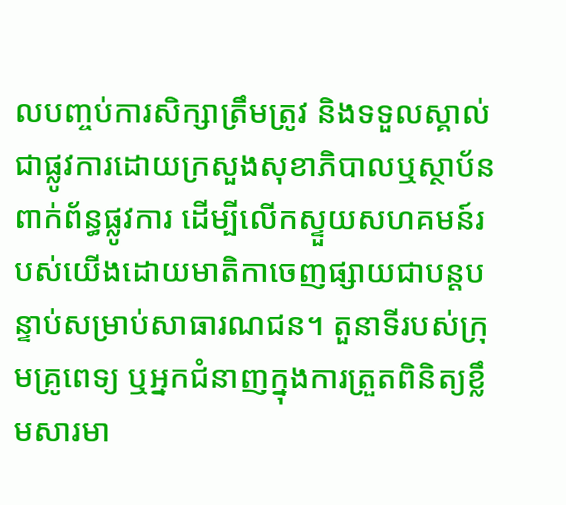លបញ្ចប់ការសិក្សាត្រឹមត្រូវ និងទទួលស្គាល់ជាផ្លូវការដោយក្រសួងសុខាភិបាលឬស្ថាប័នពាក់ព័ន្ធផ្លូវការ ដើម្បីលើកស្ទួយសហគមន៍របស់យើងដោយមាតិកាចេញផ្សាយជាបន្តបន្ទាប់សម្រាប់សាធារណជន។ តួនាទីរបស់ក្រុមគ្រូពេទ្យ ឬអ្នកជំនាញក្នុងការត្រួតពិនិត្យខ្លឹមសារមា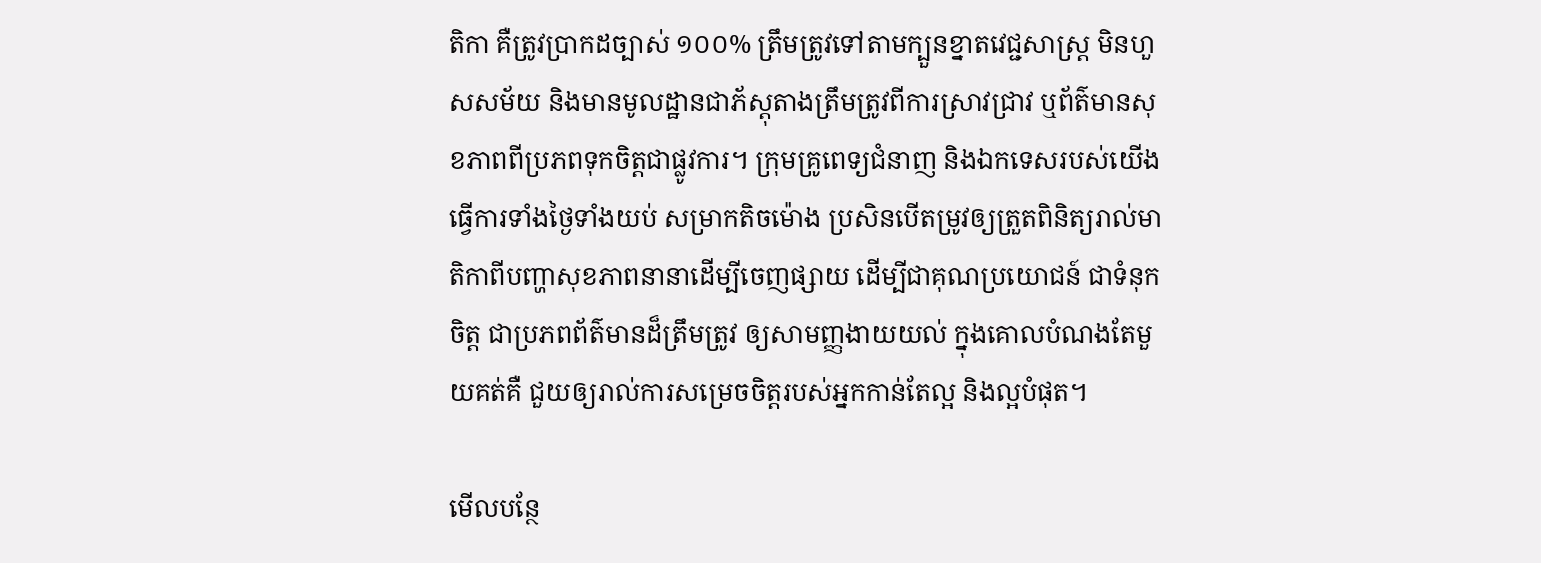តិកា គឺត្រូវប្រាកដច្បាស់ ១០០% ត្រឹមត្រូវទៅតាមក្បួនខ្នាតវេជ្ជសាស្ត្រ មិនហួសសម័យ និងមានមូលដ្ឋានជាភ័ស្តុតាងត្រឹមត្រូវពីការស្រាវជ្រាវ ឬព័ត៌មានសុខភាពពីប្រភពទុកចិត្តជាផ្លូវការ។ ក្រុមគ្រូពេទ្យជំនាញ និងឯកទេសរបស់យើងធ្វើការទាំងថ្ងៃទាំងយប់ សម្រាកតិចម៉ោង ប្រសិនបើតម្រូវឲ្យត្រួតពិនិត្យរាល់មាតិកាពីបញ្ហាសុខភាពនានាដើម្បីចេញផ្សាយ ដើម្បីជាគុណប្រយោជន៍ ជាទំនុកចិត្ត ជាប្រភពព័ត៌មានដ៏ត្រឹមត្រូវ ឲ្យសាមញ្ញងាយយល់ ក្នុងគោលបំណងតែមួយគត់គឺ ជួយឲ្យរាល់ការសម្រេចចិត្តរបស់អ្នកកាន់តែល្អ និងល្អបំផុត។

មើលបន្ថែ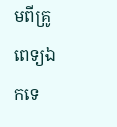មពីគ្រូពេទ្យឯកទេ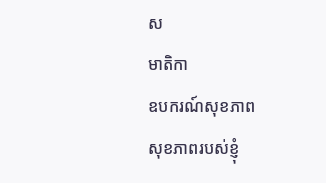ស
មាតិកា
ឧបករណ៍សុខភាព
សុខភាពរបស់ខ្ញុំ